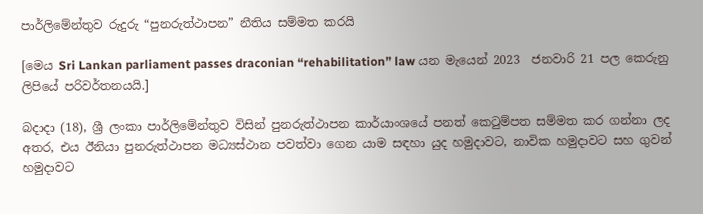පාර්ලිමේන්තුව රුදුරු “පුනරුත්ථාපන” නීතිය සම්මත කරයි

[මෙය Sri Lankan parliament passes draconian “rehabilitation” law යන මැයෙන් 2023  ජනවාරි 21 පල කෙරුනු ලිපියේ පරිවර්තනයයි.]

බදාදා (18), ශ්‍රී ලංකා පාර්ලිමේන්තුව විසින් පුනරුත්ථාපන කාර්යාංශයේ පනත් කෙටුම්පත සම්මත කර ගන්නා ලද අතර, එය ඊනියා පුනරුත්ථාපන මධ්‍යස්ථාන පවත්වා ගෙන යාම සඳහා යුද හමුදාවට, නාවික හමුදාවට සහ ගුවන් හමුදාවට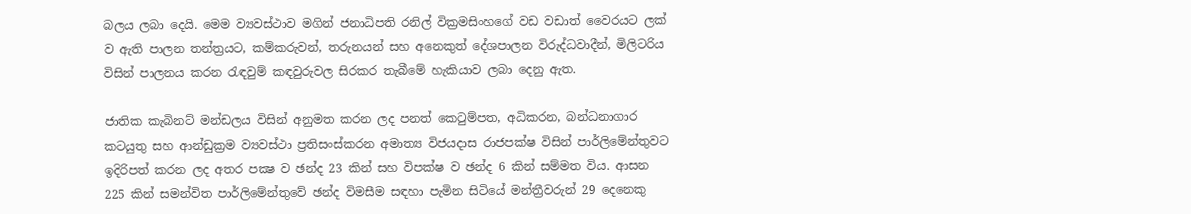බලය ලබා දෙයි. මෙම ව්‍යවස්ථාව මගින් ජනාධිපති රනිල් වික්‍රමසිංහගේ වඩ වඩාත් වෛරයට ලක් ව ඇති පාලන තන්ත්‍රයට, කම්කරුවන්, තරුනයන් සහ අනෙකුත් දේශපාලන විරුද්ධවාදීන්, මිලිටරිය විසින් පාලනය කරන රැඳවුම් කඳවුරුවල සිරකර තැබීමේ හැකියාව ලබා දෙනු ඇත.

ජාතික කැබිනට් මන්ඩලය විසින් අනුමත කරන ලද පනත් කෙටුම්පත, අධිකරන, බන්ධනාගාර කටයුතු සහ ආන්ඩුක්‍රම ව්‍යවස්ථා ප්‍රතිසංස්කරන අමාත්‍ය විජයදාස රාජපක්ෂ විසින් පාර්ලිමේන්තුවට ඉදිරිපත් කරන ලද අතර පක්‍ෂ ව ඡන්ද 23 කින් සහ විපක්ෂ ව ඡන්ද 6 කින් සම්මත විය. ආසන 225 කින් සමන්විත පාර්ලිමේන්තුවේ ඡන්ද විමසීම සඳහා පැමින සිටියේ මන්ත්‍රීවරුන් 29 දෙනෙකු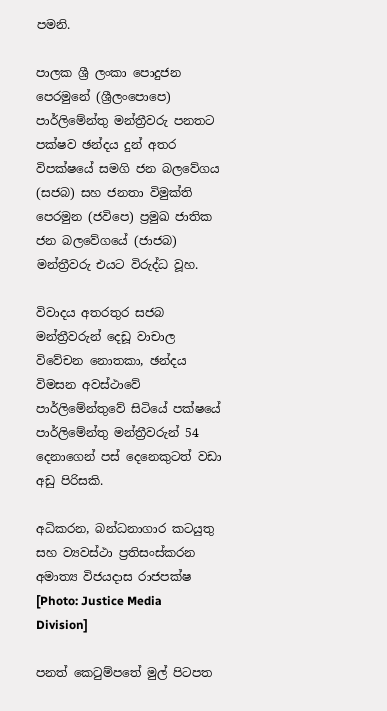පමනි.

පාලක ශ්‍රී ලංකා පොදුජන පෙරමුනේ (ශ්‍රීලංපොපෙ) පාර්ලිමේන්තු මන්ත්‍රීවරු පනතට පක්ෂව ඡන්දය දුන් අතර විපක්ෂයේ සමගි ජන බලවේගය (සජබ) සහ ජනතා විමුක්ති පෙරමුන (ජවිපෙ) ප්‍රමුඛ ජාතික ජන බලවේගයේ (ජාජබ) මන්ත්‍රීවරු එයට විරුද්ධ වූහ.

විවාදය අතරතුර සජබ මන්ත්‍රීවරුන් දෙඩූ වාචාල විවේචන නොතකා, ඡන්දය විමසන අවස්ථාවේ පාර්ලිමේන්තුවේ සිටියේ පක්ෂයේ පාර්ලිමේන්තු මන්ත්‍රීවරුන් 54 දෙනාගෙන් පස් දෙනෙකුටත් වඩා අඩු පිරිසකි.

අධිකරන, බන්ධනාගාර කටයුතු සහ ව්‍යවස්ථා ප්‍රතිසංස්කරන අමාත්‍ය විජයදාස රාජපක්ෂ [Photo: Justice Media Division]

පනත් කෙටුම්පතේ මුල් පිටපත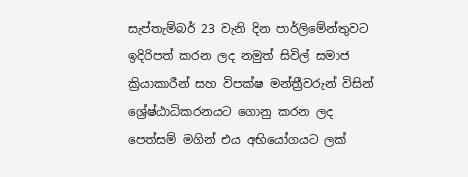සැප්තැම්බර් 23 වැනි දින පාර්ලිමේන්තුවට ඉදිරිපත් කරන ලද නමුත් සිවිල් සමාජ ක්‍රියාකාරීන් සහ විපක්ෂ මන්ත්‍රීවරුන් විසින් ශ්‍රේෂ්ඨාධිකරනයට ගොනු කරන ලද පෙත්සම් මගින් එය අභියෝගයට ලක්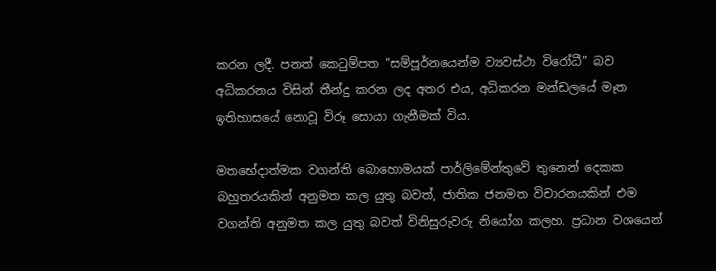කරන ලදී. පනත් කෙටුම්පත “සම්පූර්නයෙන්ම ව්‍යවස්ථා විරෝධී” බව අධිකරනය විසින් තීන්දු කරන ලද අතර එය, අධිකරන මන්ඩලයේ මෑත ඉතිහාසයේ නොවූ විරූ සොයා ගැනීමක් විය.

මතභේදාත්මක වගන්ති බොහොමයක් පාර්ලිමේන්තුවේ තුනෙන් දෙකක බහුතරයකින් අනුමත කල යුතු බවත්, ජාතික ජනමත විචාරනයකින් එම වගන්ති අනුමත කල යුතු බවත් විනිසුරුවරු නියෝග කලහ. ප්‍රධාන වශයෙන්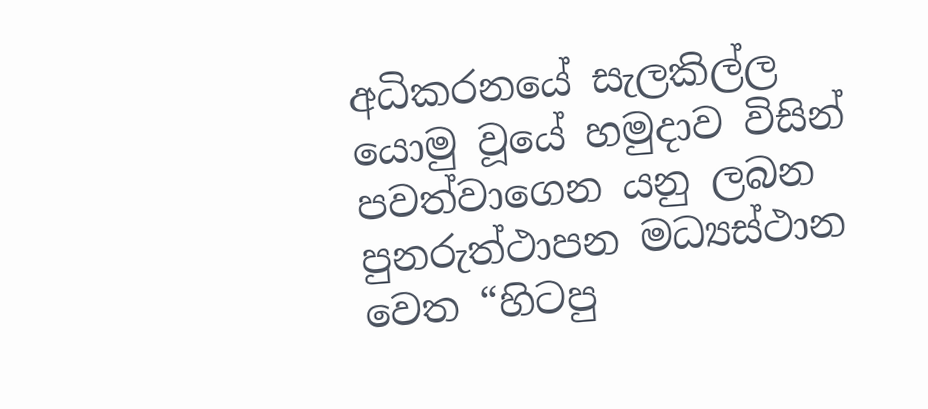අධිකරනයේ සැලකිල්ල යොමු වූයේ හමුදාව විසින් පවත්වාගෙන යනු ලබන පුනරුත්ථාපන මධ්‍යස්ථාන වෙත “හිටපු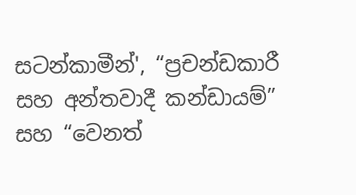සටන්කාමීන්', “ප්‍රචන්ඩකාරී සහ අන්තවාදී කන්ඩායම්” සහ “වෙනත්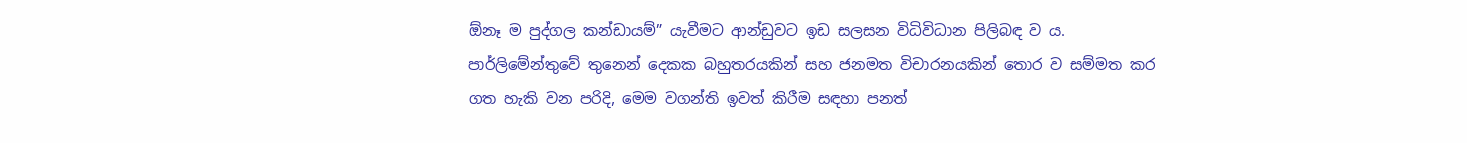ඕනෑ ම පුද්ගල කන්ඩායම්” යැවීමට ආන්ඩුවට ඉඩ සලසන විධිවිධාන පිලිබඳ ව ය. පාර්ලිමේන්තුවේ තුනෙන් දෙකක බහුතරයකින් සහ ජනමත විචාරනයකින් තොර ව සම්මත කර ගත හැකි වන පරිදි, මෙම වගන්ති ඉවත් කිරීම සඳහා පනත්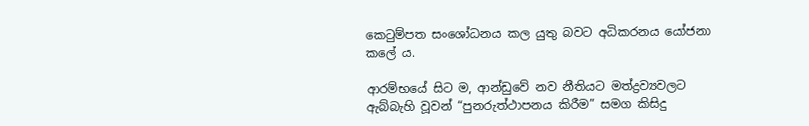කෙටුම්පත සංශෝධනය කල යුතු බවට අධිකරනය යෝජනා කලේ ය.

ආරම්භයේ සිට ම, ආන්ඩුවේ නව නීතියට මත්ද්‍රව්‍යවලට ඇබ්බැහි වූවන් “පුනරුත්ථාපනය කිරීම” සමග කිසිදු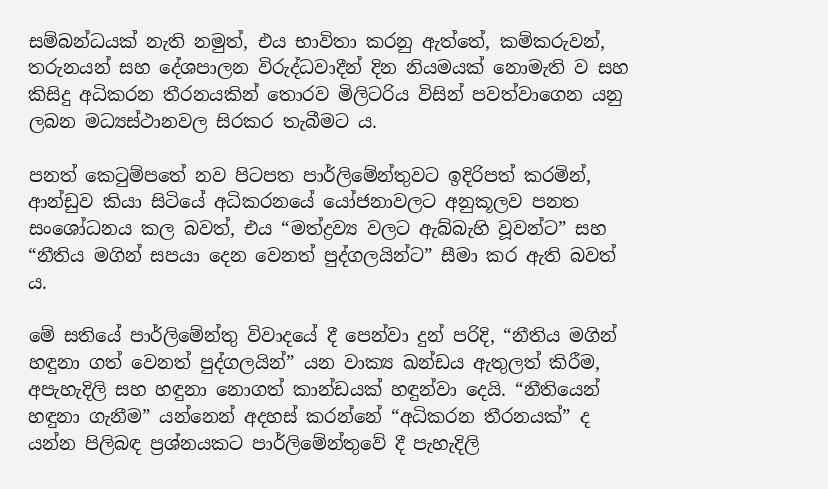සම්බන්ධයක් නැති නමුත්, එය භාවිතා කරනු ඇත්තේ, කම්කරුවන්, තරුනයන් සහ දේශපාලන විරුද්ධවාදීන් දින නියමයක් නොමැති ව සහ කිසිදු අධිකරන තීරනයකින් තොරව මිලිටරිය විසින් පවත්වාගෙන යනු ලබන මධ්‍යස්ථානවල සිරකර තැබීමට ය.

පනත් කෙටුම්පතේ නව පිටපත පාර්ලිමේන්තුවට ඉදිරිපත් කරමින්, ආන්ඩුව කියා සිටියේ අධිකරනයේ යෝජනාවලට අනුකූලව පනත සංශෝධනය කල බවත්, එය “මත්ද්‍රව්‍ය වලට ඇබ්බැහි වූවන්ට” සහ “නීතිය මගින් සපයා දෙන වෙනත් පුද්ගලයින්ට” සීමා කර ඇති බවත් ය.

මේ සතියේ පාර්ලිමේන්තු විවාදයේ දී පෙන්වා දුන් පරිදි, “නීතිය මගින් හඳුනා ගත් වෙනත් පුද්ගලයින්” යන වාක්‍ය ඛන්ඩය ඇතුලත් කිරීම, අපැහැදිලි සහ හඳුනා නොගත් කාන්ඩයක් හඳුන්වා දෙයි. “නීතියෙන් හඳුනා ගැනීම” යන්නෙන් අදහස් කරන්නේ “අධිකරන තීරනයක්” ද යන්න පිලිබඳ ප්‍රශ්නයකට පාර්ලිමේන්තුවේ දී පැහැදිලි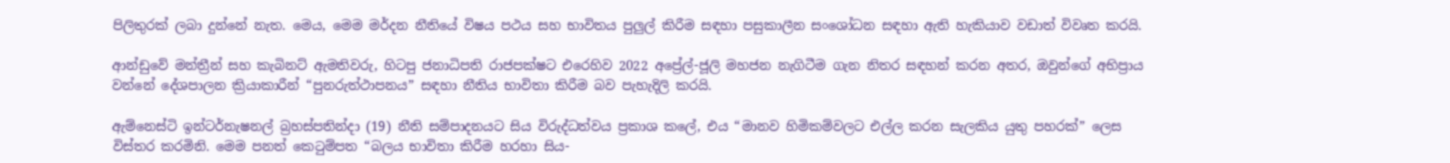පිලිතුරක් ලබා දුන්නේ නැත. මෙය, මෙම මර්දන නීතියේ විෂය පථය සහ භාවිතය පුලුල් කිරීම සඳහා පසුකාලීන සංශෝධන සඳහා ඇති හැකියාව වඩාත් විවෘත කරයි.

ආන්ඩුවේ මන්ත්‍රීන් සහ කැබිනට් ඇමතිවරු, හිටපු ජනාධිපති රාජපක්ෂට එරෙහිව 2022 අප්‍රේල්-ජූලි මහජන නැගිටීම ගැන නිතර සඳහන් කරන අතර, ඔවුන්ගේ අභිප්‍රාය වන්නේ දේශපාලන ක්‍රියාකාරීන් “පුනරුත්ථාපනය” සඳහා නීතිය භාවිතා කිරීම බව පැහැදිලි කරයි.

ඇම්නෙස්ටි ඉන්ටර්නැෂනල් බ්‍රහස්පතින්දා (19) නීති සම්පාදනයට සිය විරුද්ධත්වය ප්‍රකාශ කලේ, එය “මානව හිමිකම්වලට එල්ල කරන සැලකිය යුතු පහරක්” ලෙස විස්තර කරමිනි. මෙම පනත් කෙටුම්පත “බලය භාවිතා කිරීම හරහා සිය-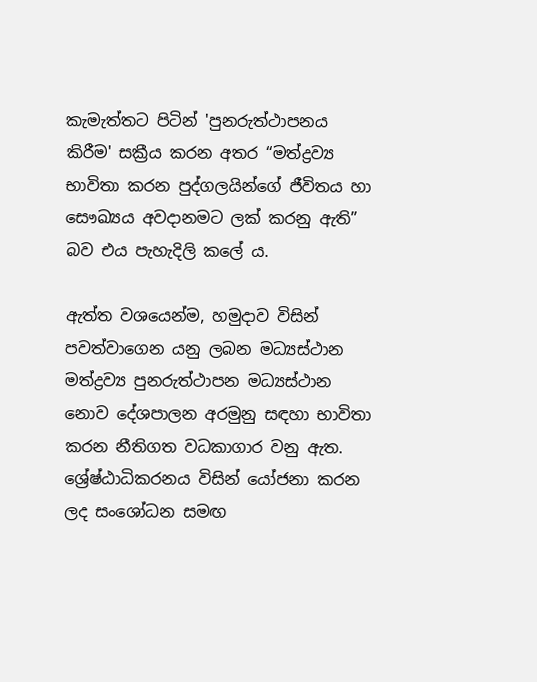කැමැත්තට පිටින් 'පුනරුත්ථාපනය කිරීම' සක්‍රීය කරන අතර “මත්ද්‍රව්‍ය භාවිතා කරන පුද්ගලයින්ගේ ජීවිතය හා සෞඛ්‍යය අවදානමට ලක් කරනු ඇති” බව එය පැහැදිලි කලේ ය.

ඇත්ත වශයෙන්ම, හමුදාව විසින් පවත්වාගෙන යනු ලබන මධ්‍යස්ථාන මත්ද්‍රව්‍ය පුනරුත්ථාපන මධ්‍යස්ථාන නොව දේශපාලන අරමුනු සඳහා භාවිතා කරන නීතිගත වධකාගාර වනු ඇත. ශ්‍රේෂ්ඨාධිකරනය විසින් යෝජනා කරන ලද සංශෝධන සමඟ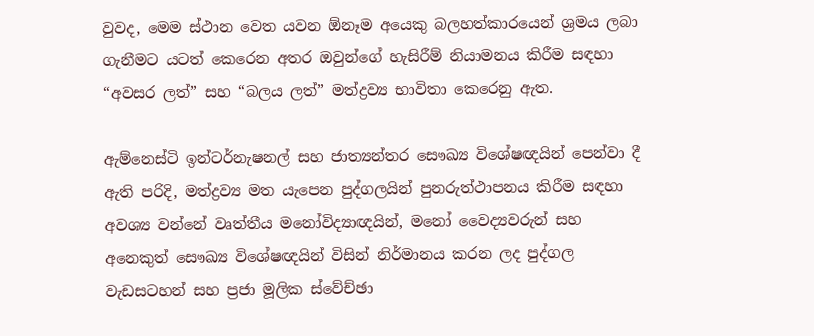වුවද, මෙම ස්ථාන වෙත යවන ඕනෑම අයෙකු බලහත්කාරයෙන් ශ්‍රමය ලබා ගැනීමට යටත් කෙරෙන අතර ඔවුන්ගේ හැසිරීම් නියාමනය කිරීම සඳහා “අවසර ලත්” සහ “බලය ලත්” මත්ද්‍රව්‍ය භාවිතා කෙරෙනු ඇත.

ඇම්නෙස්ටි ඉන්ටර්නැෂනල් සහ ජාත්‍යන්තර සෞඛ්‍ය විශේෂඥයින් පෙන්වා දී ඇති පරිදි, මත්ද්‍රව්‍ය මත යැපෙන පුද්ගලයින් පුනරුත්ථාපනය කිරීම සඳහා අවශ්‍ය වන්නේ වෘත්තීය මනෝවිද්‍යාඥයින්, මනෝ වෛද්‍යවරුන් සහ අනෙකුත් සෞඛ්‍ය විශේෂඥයින් විසින් නිර්මානය කරන ලද පුද්ගල වැඩසටහන් සහ ප්‍රජා මූලික ස්වේච්ඡා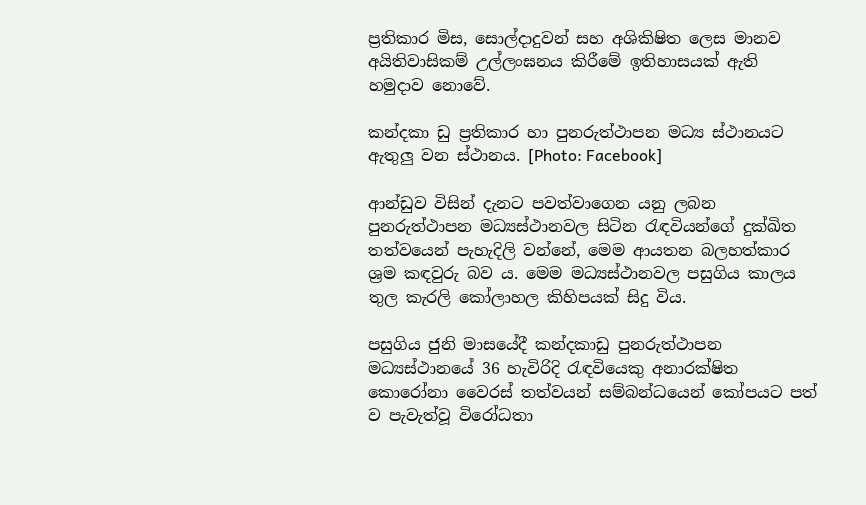ප්‍රතිකාර මිස, සොල්දාදුවන් සහ අශිකිෂිත ලෙස මානව අයිතිවාසිකම් උල්ලංඝනය කිරීමේ ඉතිහාසයක් ඇති හමුදාව නොවේ.

කන්දකා ඩු ප්‍රතිකාර හා පුනරුත්ථාපන මධ්‍ය ස්ථානයට ඇතුලු වන ස්ථානය. [Photo: Facebook]

ආන්ඩුව විසින් දැනට පවත්වාගෙන යනු ලබන පුනරුත්ථාපන මධ්‍යස්ථානවල සිටින රැඳවියන්ගේ දුක්ඛිත තත්වයෙන් පැහැදිලි වන්නේ, මෙම ආයතන බලහත්කාර ශ්‍රම කඳවුරු බව ය. මෙම මධ්‍යස්ථානවල පසුගිය කාලය තුල කැරලි කෝලාහල කිහිපයක් සිදු විය.

පසුගිය ජුනි මාසයේදී කන්දකාඩු පුනරුත්ථාපන මධ්‍යස්ථානයේ 36 හැවිරිදි රැඳවියෙකු අනාරක්ෂිත කොරෝනා වෛරස් තත්වයන් සම්බන්ධයෙන් කෝපයට පත් ව පැවැත්වූ විරෝධතා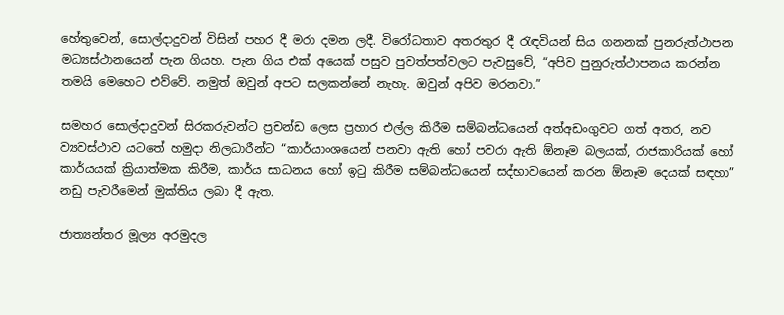හේතුවෙන්, සොල්දාදුවන් විසින් පහර දී මරා දමන ලදී. විරෝධතාව අතරතුර දී රැඳවියන් සිය ගනනක් පුනරුත්ථාපන මධ්‍යස්ථානයෙන් පැන ගියහ. පැන ගිය එක් අයෙක් පසුව පුවත්පත්වලට පැවසුවේ, “අපිව පුනුරුත්ථාපනය කරන්න තමයි මෙහෙට එව්වේ. නමුත් ඔවුන් අපට සලකන්නේ නැහැ. ඔවුන් අපිව මරනවා.”

සමහර සොල්දාදුවන් සිරකරුවන්ට ප්‍රචන්ඩ ලෙස ප්‍රහාර එල්ල කිරීම සම්බන්ධයෙන් අත්අඩංගුවට ගත් අතර, නව ව්‍යවස්ථාව යටතේ හමුදා නිලධාරීන්ට “කාර්යාංශයෙන් පනවා ඇති හෝ පවරා ඇති ඕනෑම බලයක්, රාජකාරියක් හෝ කාර්යයක් ක්‍රියාත්මක කිරීම, කාර්ය සාධනය හෝ ඉටු කිරීම සම්බන්ධයෙන් සද්භාවයෙන් කරන ඕනෑම දෙයක් සඳහා” නඩු පැවරීමෙන් මුක්තිය ලබා දී ඇත.

ජාත්‍යන්තර මූල්‍ය අරමුදල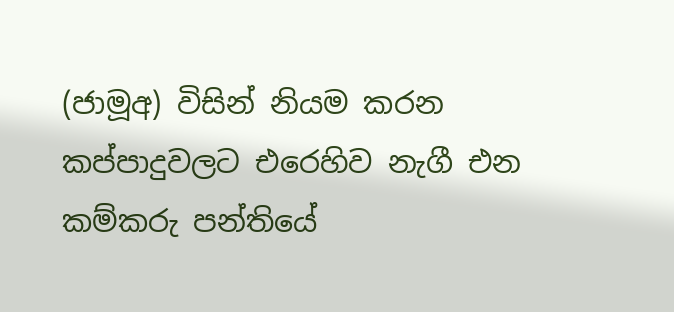(ජාමූඅ) විසින් නියම කරන කප්පාදුවලට එරෙහිව නැගී එන කම්කරු පන්තියේ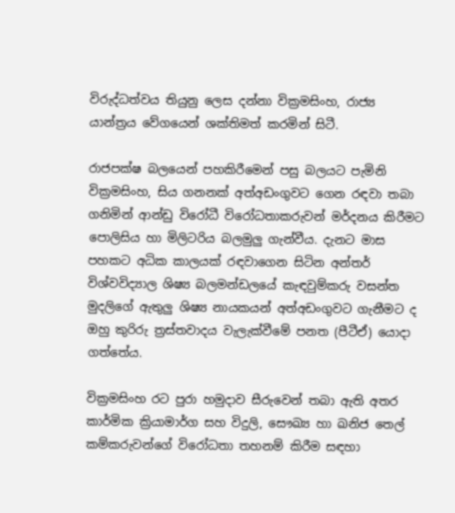විරුද්ධත්වය තියුනු ලෙස දන්නා වික්‍රමසිංහ, රාජ්‍ය යාන්ත්‍රය වේගයෙන් ශක්තිමත් කරමින් සිටී.

රාජපක්ෂ බලයෙන් පහකිරීමෙන් පසු බලයට පැමිනි වික්‍රමසිංහ, සිය ගනනක් අත්අඩංගුවට ගෙන රඳවා තබා ගනිමින් ආන්ඩු විරෝධී විරෝධතාකරුවන් මර්දනය කිරීමට පොලිසිය හා මිලිටරිය බලමුලු ගැන්වීය. දැනට මාස පහකට අධික කාලයක් රඳවාගෙන සිටින අන්තර් විශ්වවිද්‍යාල ශිෂ්‍ය බලමන්ඩලයේ කැඳවුම්කරු වසන්ත මුදලිගේ ඇතුලු ශිෂ්‍ය නායකයන් අත්අඩංගුවට ගැනීමට ද ඔහු කුරිරු ත්‍රස්තවාදය වැලැක්වීමේ පනත (පීටීඒ) යොදා ගත්තේය.

වික්‍රමසිංහ රට පුරා හමුදාව සීරුවෙන් තබා ඇති අතර කාර්මික ක්‍රියාමාර්ග සහ විදුලි, සෞඛ්‍ය හා ඛනිජ තෙල් කම්කරුවන්ගේ විරෝධතා තහනම් කිරීම සඳහා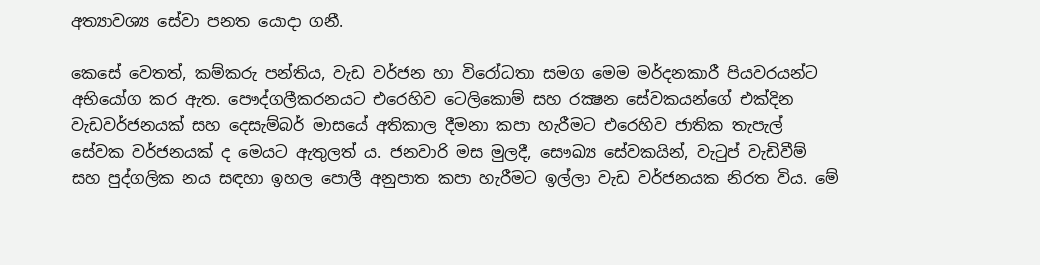අත්‍යාවශ්‍ය සේවා පනත යොදා ගනී.

කෙසේ වෙතත්, කම්කරු පන්තිය, වැඩ වර්ජන හා විරෝධතා සමග මෙම මර්දනකාරී පියවරයන්ට අභියෝග කර ඇත. පෞද්ගලීකරනයට එරෙහිව ටෙලිකොම් සහ රක්‍ෂන සේවකයන්ගේ එක්දින වැඩවර්ජනයක් සහ දෙසැම්බර් මාසයේ අතිකාල දීමනා කපා හැරීමට එරෙහිව ජාතික තැපැල් සේවක වර්ජනයක් ද මෙයට ඇතුලත් ය. ජනවාරි මස මුලදී, සෞඛ්‍ය සේවකයින්, වැටුප් වැඩිවීම් සහ පුද්ගලික නය සඳහා ඉහල පොලී අනුපාත කපා හැරීමට ඉල්ලා වැඩ වර්ජනයක නිරත විය. මේ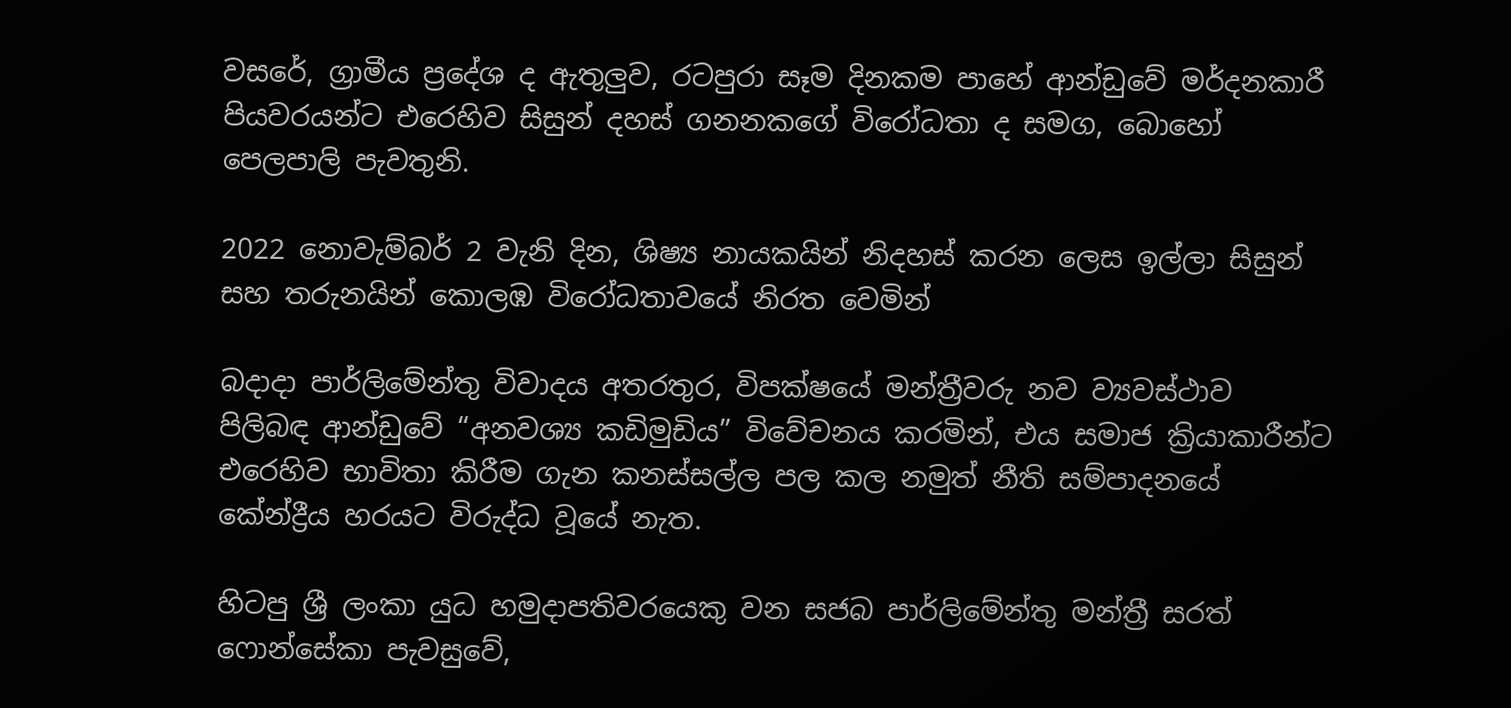වසරේ, ග්‍රාමීය ප්‍රදේශ ද ඇතුලුව, රටපුරා සෑම දිනකම පාහේ ආන්ඩුවේ මර්දනකාරී පියවරයන්ට එරෙහිව සිසුන් දහස් ගනනකගේ විරෝධතා ද සමග, බොහෝ පෙලපාලි පැවතුනි.

2022 නොවැම්බර් 2 වැනි දින, ශිෂ්‍ය නායකයින් නිදහස් කරන ලෙස ඉල්ලා සිසුන් සහ තරුනයින් කොලඹ විරෝධතාවයේ නිරත වෙමින්

බදාදා පාර්ලිමේන්තු විවාදය අතරතුර, විපක්ෂයේ මන්ත්‍රීවරු නව ව්‍යවස්ථාව පිලිබඳ ආන්ඩුවේ “අනවශ්‍ය කඩිමුඩිය” විවේචනය කරමින්, එය සමාජ ක්‍රියාකාරීන්ට එරෙහිව භාවිතා කිරීම ගැන කනස්සල්ල පල කල නමුත් නීති සම්පාදනයේ කේන්ද්‍රීය හරයට විරුද්ධ වූයේ නැත.

හිටපු ශ්‍රී ලංකා යුධ හමුදාපතිවරයෙකු වන සජබ පාර්ලිමේන්තු මන්ත්‍රී සරත් ෆොන්සේකා පැවසුවේ,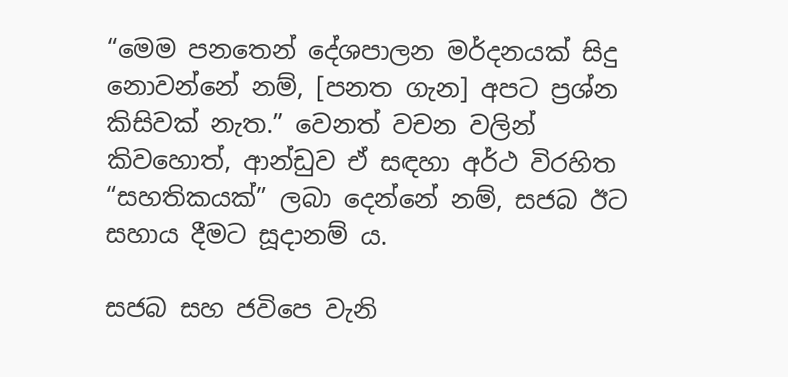“මෙම පනතෙන් දේශපාලන මර්දනයක් සිදු නොවන්නේ නම්, [පනත ගැන] අපට ප්‍රශ්න කිසිවක් නැත.” වෙනත් වචන වලින් කිවහොත්, ආන්ඩුව ඒ සඳහා අර්ථ විරහිත “සහතිකයක්” ලබා දෙන්නේ නම්, සජබ ඊට සහාය දීමට සූදානම්‍ ය.

සජබ සහ ජවිපෙ වැනි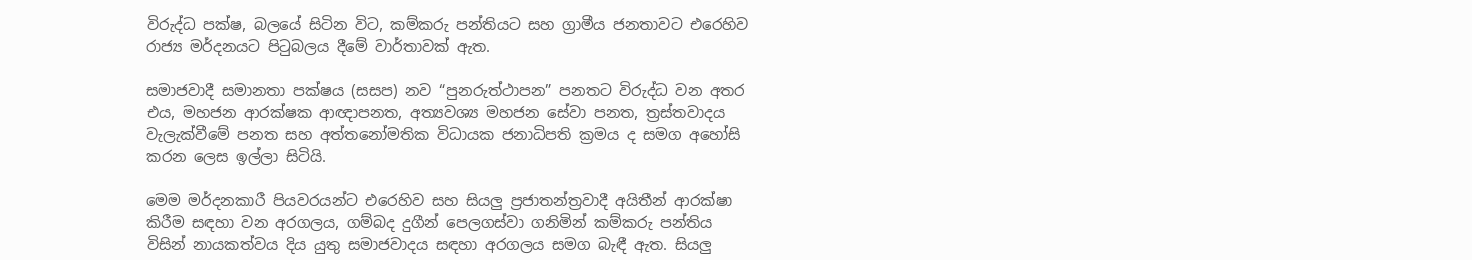විරුද්ධ පක්ෂ, බලයේ සිටින විට, කම්කරු පන්තියට සහ ග්‍රාමීය ජනතාවට එරෙහිව රාජ්‍ය මර්දනයට පිටුබලය දීමේ වාර්තාවක් ඇත.

සමාජවාදී සමානතා පක්ෂය (සසප) නව “පුනරුත්ථාපන” පනතට විරුද්ධ වන අතර එය, මහජන ආරක්ෂක ආඥාපනත, අත්‍යවශ්‍ය මහජන සේවා පනත, ත්‍රස්තවාදය වැලැක්වීමේ පනත සහ අත්තනෝමතික විධායක ජනාධිපති ක්‍රමය ද සමග අහෝසි කරන ලෙස ඉල්ලා සිටියි.

මෙම මර්දනකාරී පියවරයන්ට එරෙහිව සහ සියලු ප්‍රජාතන්ත්‍රවාදී අයිතීන් ආරක්ෂා කිරීම සඳහා වන අරගලය, ගම්බද දුගීන් පෙලගස්වා ගනිමින් කම්කරු පන්තිය විසින් නායකත්වය දිය යුතු සමාජවාදය සඳහා අරගලය සමග බැඳී ඇත. සියලු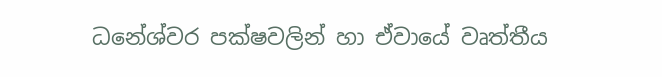ධනේශ්වර පක්ෂවලින් හා ඒවායේ වෘත්තීය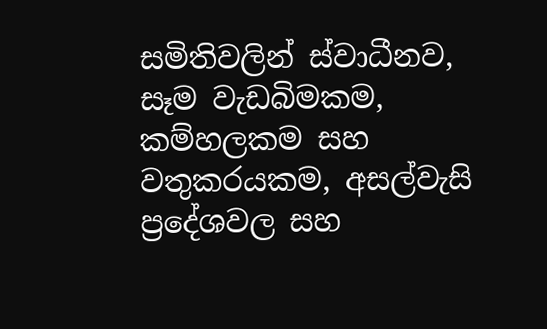සමිතිවලින් ස්වාධීනව, සෑම වැඩබිමකම, කම්හලකම සහ වතුකරයකම, අසල්වැසි ප්‍රදේශවල සහ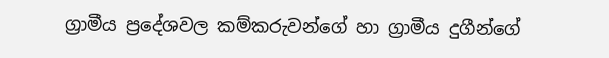ග්‍රාමීය ප්‍රදේශවල කම්කරුවන්ගේ හා ග්‍රාමීය දුගීන්ගේ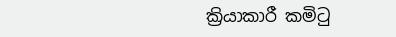ක්‍රියාකාරී කමිටු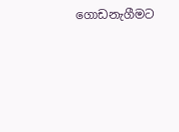ගොඩනැගීමට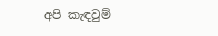අපි කැඳවුම්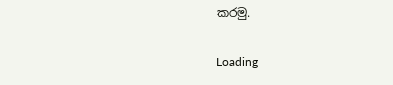කරමු.

Loading